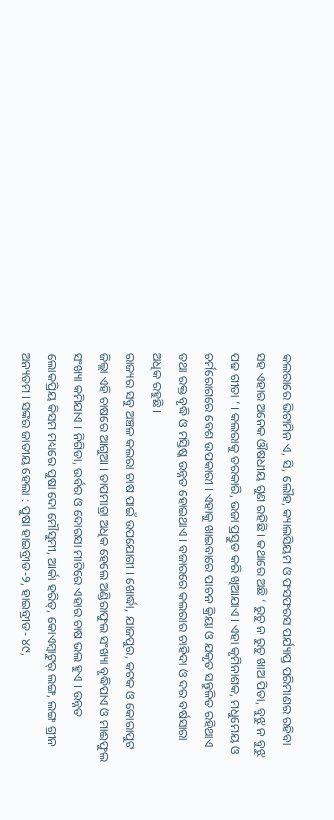କଲରାରେ ଭିଟାମିନ ଏ, ସି, ଲୌହ, କ୍ୟାଲସିୟମ ଓ ଫସଫରସ ପର୍ଯ୍ୟାପ୍ତ ପରିମାଣର ରହିବା ସହ ଏହାର ଅନେକ ଔଷଧୀୟ ଗୁଣ ରହିଛି । କଥାରେ ଅଛି ‘ ରୁଚୁ ନ ରୁଚୁ ଖାଅ ପିତା, ବୁଝୁ ନ ବୁଝୁ ପଢ ଗୀତା ’ । କଲରାକୁ ତରକାରି, ଭଜା ପ୍ରସ୍ତୁତ କରି ଖିଆଯାଏ । ଏହା କୃମିନାଶକ, ମଧୁମେୟ ଓ ଚର୍ମରୋଗରେ ବେଶ ଉପକାରୀ । ଏହାକୁ ଖାଇବାରେ ପାଚନ କ୍ରିୟା ଓ ଯକୃତ ସନ୍ତୁଳିତ ରହିଥାଏ ତଥା ରକ୍ତ ବୃଦ୍ଧି ଓ ମସ୍ତିଷ୍କ ଉନ୍ନତ ହୋଇଥାଏ । ବଜାରରେ କଲରାର ଚାହିଦା ଓ ଦର ବର୍ଷସାରା ଅଧିକ ରହୁଛି ।
ରାଜ୍ୟର ସବୁ ଅଞ୍ଚଳ କଲରା ଚାଷ ପାଇଁ ଉପଯୋଗୀ । ଖୋର୍ଦ୍ଧା, ଯାଜପୁର, କଟକ ଓ କୋରାପୁଟ ଜିଲ୍ଲା ଏହି ଚାଷରେ ଆଗୁଆ । ତାପମାତ୍ରା ଅଧିକ ହେଲେ ଅଣ୍ଡିରାଫୁଲ ସଂଖ୍ୟା ବୃଦ୍ଧିପାଏ ଓ ମାଈଫୁଲ ସଂଖ୍ୟା କମିଯାଏ । ନିଗିଡା, ଉର୍ବର ଓ ଦୋରସା ମାଟିରେ ଏହାର ଚାଷ ଭଲ ହୁଏ । ଉନ୍ନତ ଲୋକପ୍ରିୟ କିସମ ମଧ୍ୟରେ ପୁଷା ଦୋ ମୌସୁମୀ, ଆର୍କା ହରିତ୍, କୋଏମ୍ବାଟୁର୍ ଲଙ୍ଗ, ଲଙ୍ଗ ଗ୍ରୀନ ଅନ୍ୟତମ । ସଙ୍କର ଜାତୀୟ ହେଲା : ପୁଷା ହାଇବ୍ରୀଡ-୨, ହାଇବ୍ରୀଡ- ୪୯,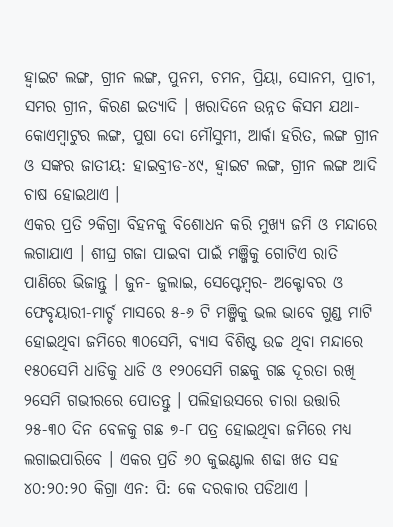ହ୍ଵାଇଟ ଲଙ୍ଗ, ଗ୍ରୀନ ଲଙ୍ଗ, ପୁନମ, ଚମନ, ପ୍ରିୟା, ସୋନମ, ପ୍ରାଚୀ, ସମର ଗ୍ରୀନ, କିରଣ ଇତ୍ୟାଦି । ଖରାଦିନେ ଉନ୍ନତ କିସମ ଯଥା- କୋଏମ୍ବାଟୁର ଲଙ୍ଗ, ପୁଷା ଦୋ ମୌସୁମୀ, ଆର୍କା ହରିତ, ଲଙ୍ଗ ଗ୍ରୀନ ଓ ସଙ୍କର ଜାତୀୟ: ହାଇବ୍ରୀଡ-୪୯, ହ୍ଵାଇଟ ଲଙ୍ଗ, ଗ୍ରୀନ ଲଙ୍ଗ ଆଦି ଚାଷ ହୋଇଥାଏ ।
ଏକର ପ୍ରତି ୨କିଗ୍ରା ବିହନକୁ ବିଶୋଧନ କରି ମୁଖ୍ୟ ଜମି ଓ ମନ୍ଦାରେ ଲଗାଯାଏ । ଶୀଘ୍ର ଗଜା ପାଇବା ପାଇଁ ମଞ୍ଜିକୁ ଗୋଟିଏ ରାତି ପାଣିରେ ଭିଜାନ୍ତୁ । ଜୁନ- ଜୁଲାଇ, ସେପ୍ଟେମ୍ବର- ଅକ୍ଟୋବର ଓ ଫେବୃୟାରୀ-ମାର୍ଚ୍ଚ ମାସରେ ୫-୬ ଟି ମଞ୍ଜିକୁ ଭଲ ଭାବେ ଗୁଣ୍ଡ ମାଟି ହୋଇଥିବା ଜମିରେ ୩୦ସେମି, ବ୍ୟାସ ବିଶିଷ୍ଟ ଉଚ୍ଚ ଥିବା ମନ୍ଦାରେ ୧୫୦ସେମି ଧାଡିକୁ ଧାଡି ଓ ୧୨୦ସେମି ଗଛକୁ ଗଛ ଦୂରତା ରଖି ୨ସେମି ଗଭୀରରେ ପୋତନ୍ତୁ । ପଲିହାଉସରେ ଚାରା ଉତ୍ତାରି ୨୫-୩୦ ଦିନ ବେଳକୁ ଗଛ ୭-୮ ପତ୍ର ହୋଇଥିବା ଜମିରେ ମଧ୍ୟ ଲଗାଇପାରିବେ । ଏକର ପ୍ରତି ୬୦ କୁଇଣ୍ଟାଲ ଶଢା ଖତ ସହ ୪୦:୨୦:୨୦ କିଗ୍ରା ଏନ: ପି: କେ ଦରକାର ପଡିଥାଏ ।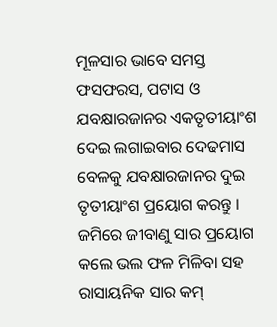ମୂଳସାର ଭାବେ ସମସ୍ତ ଫସଫରସ, ପଟାସ ଓ ଯବକ୍ଷାରଜାନର ଏକତୃତୀୟାଂଶ ଦେଇ ଲଗାଇବାର ଦେଢମାସ ବେଳକୁ ଯବକ୍ଷାରଜାନର ଦୁଇ ତୃତୀୟାଂଶ ପ୍ରୟୋଗ କରନ୍ତୁ । ଜମିରେ ଜୀବାଣୁ ସାର ପ୍ରୟୋଗ କଲେ ଭଲ ଫଳ ମିଳିବା ସହ ରାସାୟନିକ ସାର କମ୍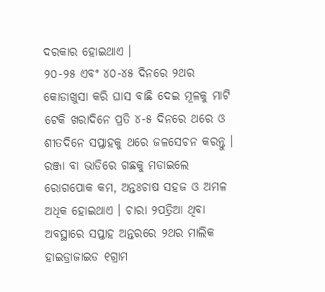ଦରକାର ହୋଇଥାଏ ।
୨୦-୨୫ ଏବଂ ୪୦-୪୫ ଦିନରେ ୨ଥର କୋଡାଖୁସା କରି ଘାସ ବାଛି ଦେଇ ମୂଳକୁ ମାଟି ଟେକି ଖରାଦିନେ ପ୍ରତି ୪-୫ ଦିନରେ ଥରେ ଓ ଶୀତଦିନେ ସପ୍ତାହକୁ ଥରେ ଜଳସେଚନ କରନ୍ତୁ । ରଞ୍ଜା ବା ଭାଡିରେ ଗଛକୁ ମଡାଇଲେ ରୋଗପୋକ କମ, ଅନ୍ତଃଚାଷ ସହଜ ଓ ଅମଳ ଅଧିକ ହୋଇଥାଏ । ଚାରା ୨ପତ୍ରିଆ ଥିବା ଅବସ୍ଥାରେ ସପ୍ତାହ ଅନ୍ତରରେ ୨ଥର ମାଲିକ ହାଇଡ୍ରାଜାଇଡ ୧ଗ୍ରାମ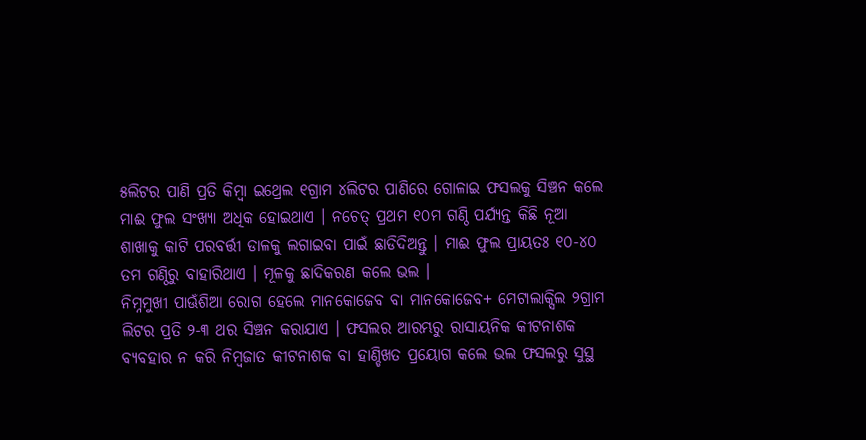୫ଲିଟର ପାଣି ପ୍ରତି କିମ୍ବା ଇଥ୍ରେଲ ୧ଗ୍ରାମ ୪ଲିଟର ପାଣିରେ ଗୋଳାଇ ଫସଲକୁ ସିଞ୍ଚନ କଲେ ମାଈ ଫୁଲ ସଂଖ୍ୟା ଅଧିକ ହୋଇଥାଏ । ନଚେତ୍ ପ୍ରଥମ ୧୦ମ ଗଣ୍ଠି ପର୍ଯ୍ୟନ୍ତ କିଛି ନୂଆ ଶାଖାକୁ କାଟି ପରବର୍ତ୍ତୀ ଡାଳକୁ ଲଗାଇବା ପାଇଁ ଛାଡିଦିଅନ୍ତୁ । ମାଈ ଫୁଲ ପ୍ରାୟତଃ ୧୦-୪୦ ତମ ଗଣ୍ଠିରୁ ବାହାରିଥାଏ । ମୂଳକୁ ଛାଦିକରଣ କଲେ ଭଲ ।
ନିମ୍ନମୁଖୀ ପାଊଁଶିଆ ରୋଗ ହେଲେ ମାନକୋଜେବ ବା ମାନକୋଜେବ+ ମେଟାଲାକ୍ସିଲ ୨ଗ୍ରାମ ଲିଟର ପ୍ରତି ୨-୩ ଥର ସିଞ୍ଚନ କରାଯାଏ । ଫସଲର ଆରମ୍ଭରୁ ରାସାୟନିକ କୀଟନାଶକ ବ୍ୟବହାର ନ କରି ନିମ୍ବଜାତ କୀଟନାଶକ ବା ହାଣ୍ଡିଖତ ପ୍ରୟୋଗ କଲେ ଭଲ ଫସଲରୁ ସୁସ୍ଥ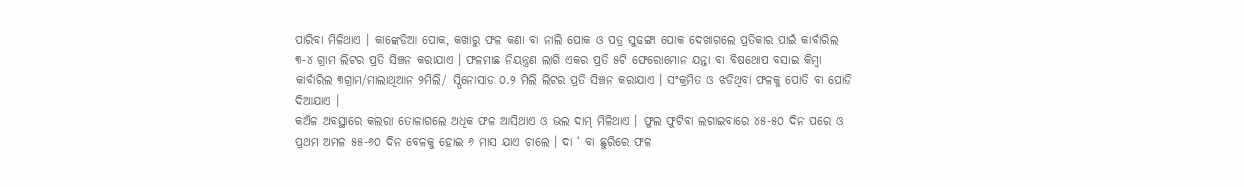ପାରିବା ମିଳିଥାଏ । କାଙ୍କେଡିଆ ପୋକ, କଖାରୁ ଫଳ କଣା ବା ନାଲି ପୋକ ଓ ପତ୍ର ସୁଢଙ୍ଗା ପୋକ ଦେଖାଗଲେ ପ୍ରତିକାର ପାଇଁ କାର୍ବାରିଲ ୩-୪ ଗ୍ରାମ ଲିଟର ପ୍ରତି ସିଞ୍ଚନ କରାଯାଏ । ଫଳମାଛ ନିୟନ୍ତ୍ରଣ ଲାଗି ଏକର ପ୍ରତି ୫ଟି ଫେରୋମୋନ ଯନ୍ତା ବା ବିଷଥୋପ ବସାଇ କିମ୍ବା କାର୍ବାରିଲ ୩ଗ୍ରାମ/ମାଲାଥିଆନ ୨ମିଲି/ ସ୍ପିନୋସାଡ ୦.୨ ମିଲି ଲିଟର ପ୍ରତି ସିଞ୍ଚନ କରାଯାଏ । ସଂକ୍ରମିତ ଓ ଝଡିଥିବା ଫଳକୁ ପୋତି ବା ପୋଡି ଦିଆଯାଏ ।
କଅଁଳ ଅବସ୍ଥାରେ କଲରା ତୋଳାଗଲେ ଅଧିକ ଫଳ ଆସିଥାଏ ଓ ଭଲ ଦାମ୍ ମିଳିଥାଏ । ଫୁଲ ଫୁଟିବା ଲଗାଇବାରେ ୪୫-୫୦ ଦିନ ପରେ ଓ ପ୍ରଥମ ଅମଳ ୫୫-୬୦ ଦିନ ବେଳକୁ ହୋଇ ୬ ମାସ ଯାଏ ଚାଲେ । ଦା ‘ ବା ଛୁରିରେ ଫଳ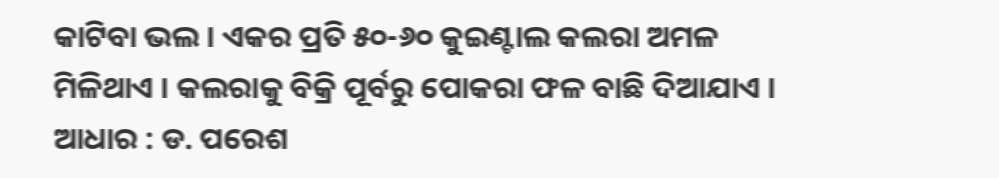କାଟିବା ଭଲ । ଏକର ପ୍ରତି ୫୦-୬୦ କୁଇଣ୍ଟାଲ କଲରା ଅମଳ ମିଳିଥାଏ । କଲରାକୁ ବିକ୍ରି ପୂର୍ବରୁ ପୋକରା ଫଳ ବାଛି ଦିଆଯାଏ ।
ଆଧାର : ଡ. ପରେଶ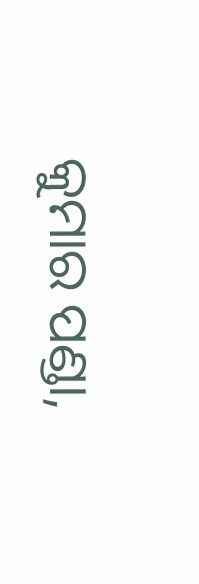କୁମାର ପଣ୍ଡା,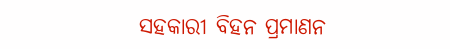ସହକାରୀ ବିହନ ପ୍ରମାଣନ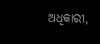ଅଧିକାରୀ,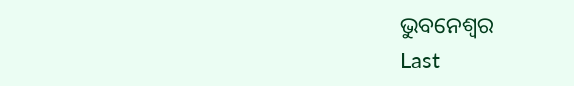ଭୁବନେଶ୍ଵର
Last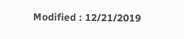Modified : 12/21/2019